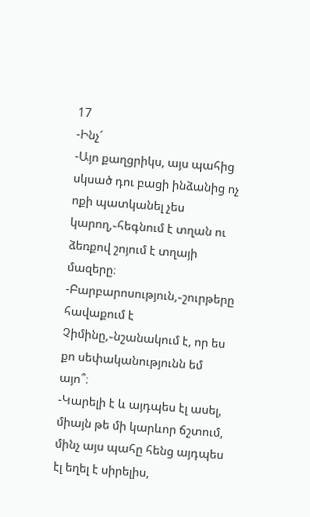17
-Ինչ՜
-Այո քաղցրիկս, այս պահից սկսած դու բացի ինձանից ոչ ոքի պատկանել չես կարող,֊հեգնում է տղան ու ձեռքով շոյում է տղայի մազերը։
-Բարբարոսություն,֊շուրթերը հավաքում է Չիմինը,֊նշանակում է, որ ես քո սեփականությունն եմ այո՞։
-Կարելի է և այդպես էլ ասել, միայն թե մի կարևոր ճշտում, մինչ այս պահը հենց այդպես էլ եղել է սիրելիս,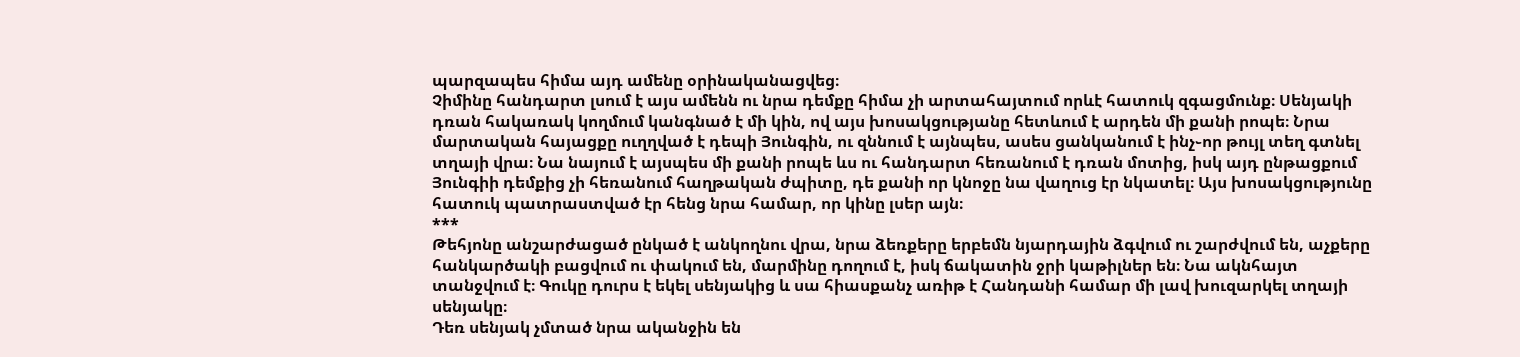պարզապես հիմա այդ ամենը օրինականացվեց։
Չիմինը հանդարտ լսում է այս ամենն ու նրա դեմքը հիմա չի արտահայտում որևէ հատուկ զգացմունք։ Սենյակի դռան հակառակ կողմում կանգնած է մի կին, ով այս խոսակցությանը հետևում է արդեն մի քանի րոպե։ Նրա մարտական հայացքը ուղղված է դեպի Յունգին, ու զննում է այնպես, ասես ցանկանում է ինչ֊որ թույլ տեղ գտնել տղայի վրա։ Նա նայում է այսպես մի քանի րոպե ևս ու հանդարտ հեռանում է դռան մոտից, իսկ այդ ընթացքում Յունգիի դեմքից չի հեռանում հաղթական ժպիտը, դե քանի որ կնոջը նա վաղուց էր նկատել։ Այս խոսակցությունը հատուկ պատրաստված էր հենց նրա համար, որ կինը լսեր այն։
***
Թեհյոնը անշարժացած ընկած է անկողնու վրա, նրա ձեռքերը երբեմն նյարդային ձգվում ու շարժվում են, աչքերը հանկարծակի բացվում ու փակում են, մարմինը դողում է, իսկ ճակատին ջրի կաթիլներ են։ Նա ակնհայտ տանջվում է։ Գուկը դուրս է եկել սենյակից և սա հիասքանչ առիթ է Հանդանի համար մի լավ խուզարկել տղայի սենյակը։
Դեռ սենյակ չմտած նրա ականջին են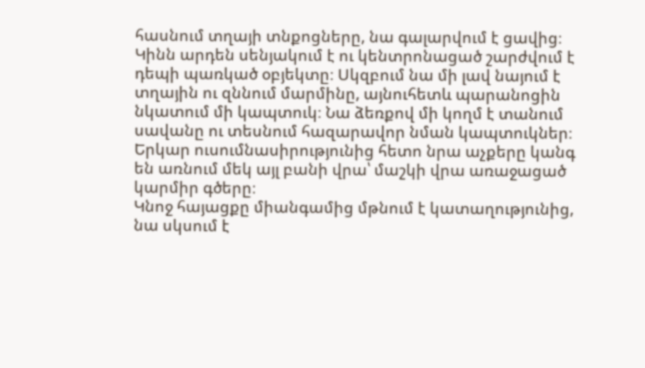հասնում տղայի տնքոցները, նա գալարվում է ցավից։
Կինն արդեն սենյակում է ու կենտրոնացած շարժվում է դեպի պառկած օբյեկտը։ Սկզբում նա մի լավ նայում է տղային ու զննում մարմինը, այնուհետև պարանոցին նկատում մի կապտուկ։ Նա ձեռքով մի կողմ է տանում սավանը ու տեսնում հազարավոր նման կապտուկներ։ Երկար ուսումնասիրությունից հետո նրա աչքերը կանգ են առնում մեկ այլ բանի վրա՝ մաշկի վրա առաջացած կարմիր գծերը։
Կնոջ հայացքը միանգամից մթնում է կատաղությունից, նա սկսում է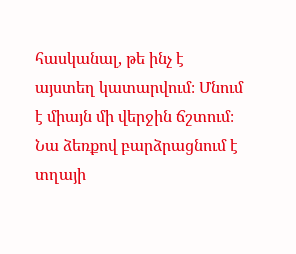հասկանալ, թե ինչ է այստեղ կատարվում։ Մնում է միայն մի վերջին ճշտում։ Նա ձեռքով բարձրացնում է տղայի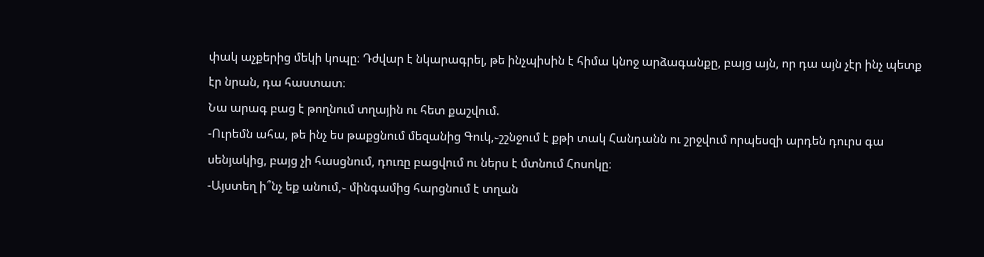փակ աչքերից մեկի կոպը։ Դժվար է նկարագրել, թե ինչպիսին է հիմա կնոջ արձագանքը, բայց այն, որ դա այն չէր ինչ պետք էր նրան, դա հաստատ։
Նա արագ բաց է թողնում տղային ու հետ քաշվում.
-Ուրեմն ահա, թե ինչ ես թաքցնում մեզանից Գուկ,֊շշնջում է քթի տակ Հանդանն ու շրջվում որպեսզի արդեն դուրս գա սենյակից, բայց չի հասցնում, դուռը բացվում ու ներս է մտնում Հոսոկը։
-Այստեղ ի՞նչ եք անում,֊ մինգամից հարցնում է տղան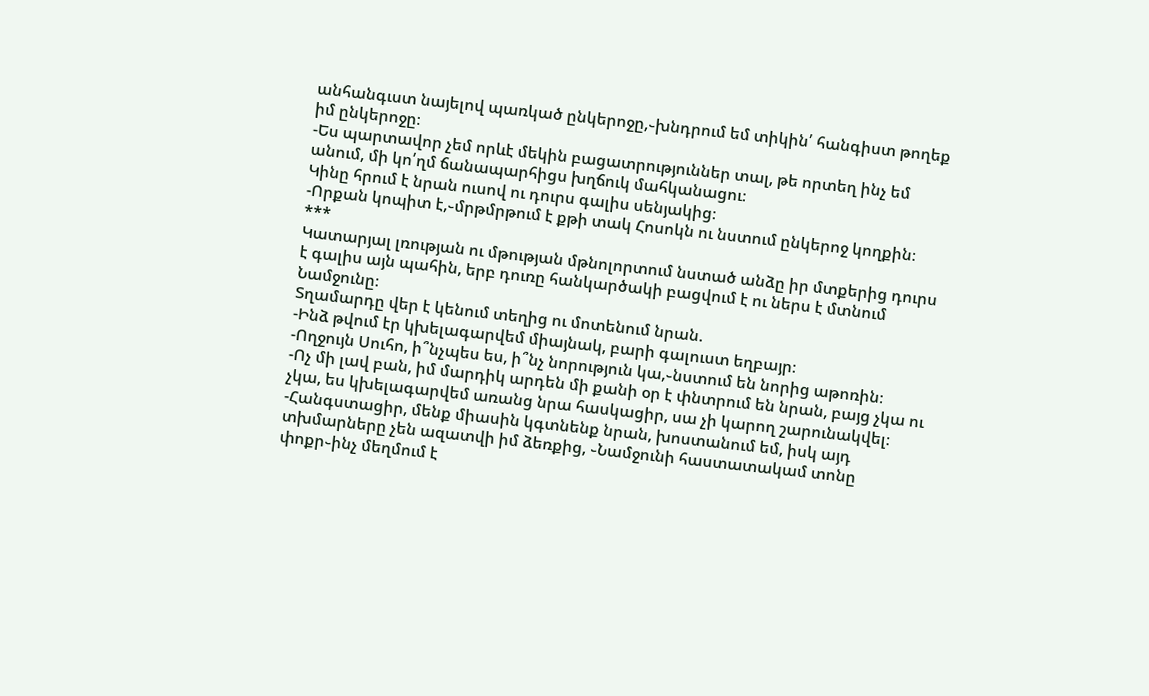անհանգւստ նայելով պառկած ընկերոջը,֊խնդրում եմ տիկին՛ հանգիստ թողեք իմ ընկերոջը։
-Ես պարտավոր չեմ որևէ մեկին բացատրություններ տալ, թե որտեղ ինչ եմ անում, մի կո՛ղմ ճանապարհիցս խղճուկ մահկանացու։
Կինը հրում է նրան ուսով ու դուրս գալիս սենյակից։
-Որքան կոպիտ է,֊մրթմրթում է քթի տակ Հոսոկն ու նստում ընկերոջ կողքին։
***
Կատարյալ լռության ու մթության մթնոլորտում նստած անձը իր մտքերից դուրս է գալիս այն պահին, երբ դուռը հանկարծակի բացվում է ու ներս է մտնում Նամջունը։
Տղամարդը վեր է կենում տեղից ու մոտենում նրան.
-Ինձ թվում էր կխելագարվեմ միայնակ, բարի գալուստ եղբայր։
-Ողջույն Սուհո, ի՞նչպես ես, ի՞նչ նորություն կա,֊նստում են նորից աթոռին։
-Ոչ մի լավ բան, իմ մարդիկ արդեն մի քանի օր է փնտրում են նրան, բայց չկա ու չկա, ես կխելագարվեմ առանց նրա հասկացիր, սա չի կարող շարունակվել։
-Հանգստացիր, մենք միասին կգտնենք նրան, խոստանում եմ, իսկ այդ տխմարները չեն ազատվի իմ ձեռքից, ֊Նամջունի հաստատակամ տոնը փոքր֊ինչ մեղմում է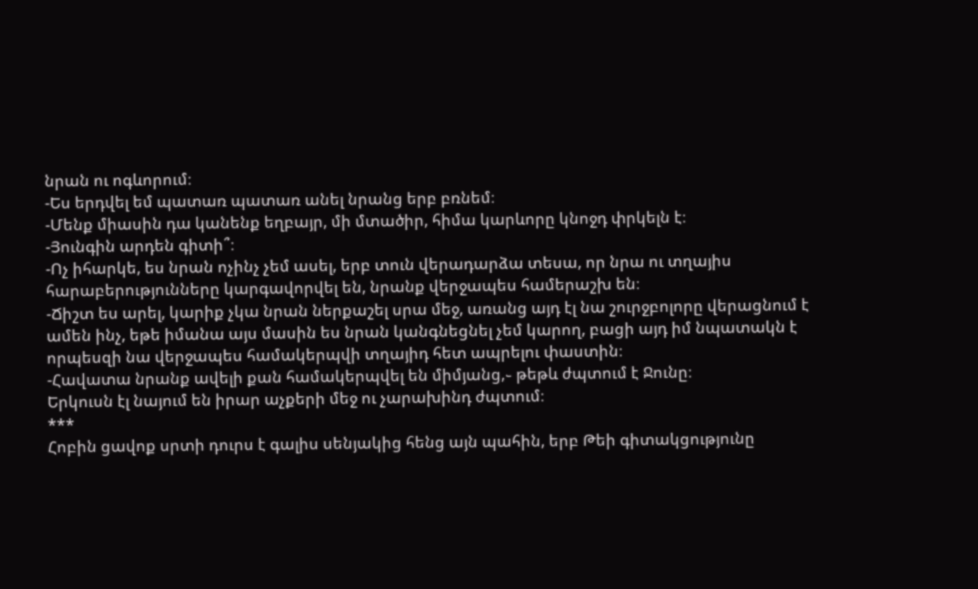նրան ու ոգևորում։
-Ես երդվել եմ պատառ պատառ անել նրանց երբ բռնեմ։
-Մենք միասին դա կանենք եղբայր, մի մտածիր, հիմա կարևորը կնոջդ փրկելն է։
-Յունգին արդեն գիտի՞։
-Ոչ իհարկե, ես նրան ոչինչ չեմ ասել, երբ տուն վերադարձա տեսա, որ նրա ու տղայիս հարաբերությունները կարգավորվել են, նրանք վերջապես համերաշխ են։
-Ճիշտ ես արել, կարիք չկա նրան ներքաշել սրա մեջ, առանց այդ էլ նա շուրջբոլորը վերացնում է ամեն ինչ, եթե իմանա այս մասին ես նրան կանգնեցնել չեմ կարող, բացի այդ իմ նպատակն է որպեսզի նա վերջապես համակերպվի տղայիդ հետ ապրելու փաստին։
-Հավատա նրանք ավելի քան համակերպվել են միմյանց,֊ թեթև ժպտում է Ջունը։
Երկուսն էլ նայում են իրար աչքերի մեջ ու չարախինդ ժպտում։
***
Հոբին ցավոք սրտի դուրս է գալիս սենյակից հենց այն պահին, երբ Թեի գիտակցությունը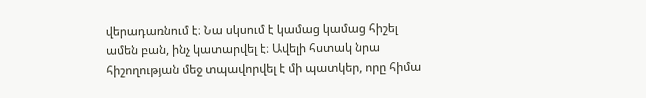վերադառնում է։ Նա սկսում է կամաց կամաց հիշել ամեն բան, ինչ կատարվել է։ Ավելի հստակ նրա հիշողության մեջ տպավորվել է մի պատկեր, որը հիմա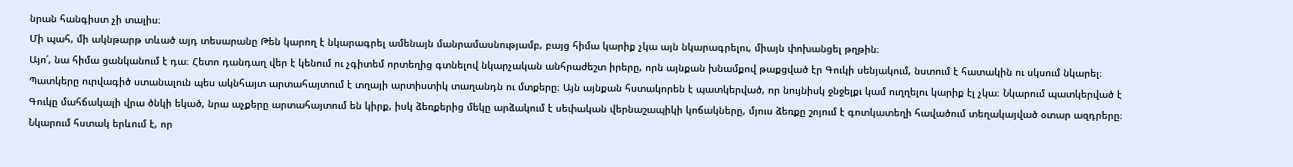նրան հանգիստ չի տալիս։
Մի պահ, մի ակնթարթ տևած այդ տեսարանը Թեն կարող է նկարագրել ամենայն մանրամասնությամբ, բայց հիմա կարիք չկա այն նկարագրելու, միայն փոխանցել թղթին։
Այո՛, նա հիմա ցանկանում է դա։ Հետո դանդաղ վեր է կենում ու չգիտեմ որտեղից գտնելով նկարչական անհրաժեշտ իրերը, որն այնքան խնամքով թաքցված էր Գուկի սենյակում, նստում է հատակին ու սկսում նկարել։
Պատկերը ուրվագիծ ստանալուն պես ակնհայտ արտահայտում է տղայի արտիստիկ տաղանդն ու մտքերը։ Այն այնքան հստակորեն է պատկերված, որ նույնիսկ ջնջելքւ կամ ուղղելու կարիք էլ չկա։ Նկարում պատկերված է Գուկը մահճակալի վրա ծնկի եկած, նրա աչքերը արտահայտում են կիրք, իսկ ձեռքերից մեկը արձակում է սեփական վերնաշապիկի կոճակները, մյուս ձեռքը շոյում է գոտկատեղի հավածում տեղակայված օտար ազդրերը։ Նկարում հստակ երևում է, որ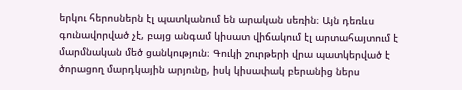երկու հերոսներն էլ պատկանում են արական սեռին։ Այն դեռևս գունավորված չէ, բայց անգամ կիսատ վիճակում էլ արտահայտում է մարմնական մեծ ցանկություն։ Գուկի շուրթերի վրա պատկերված է ծորացող մարդկային արյունը, իսկ կիսափակ բերանից ներս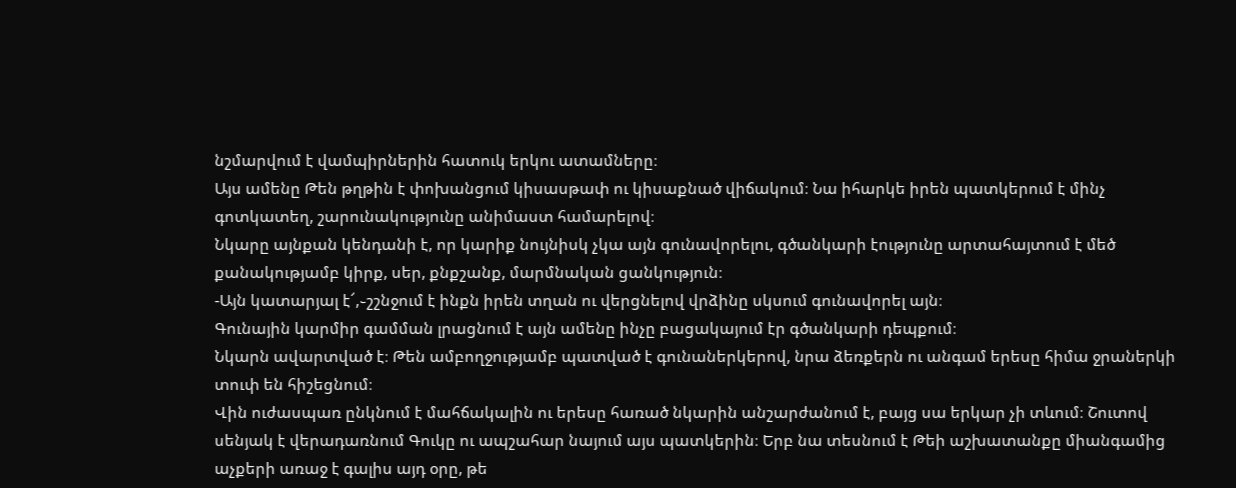նշմարվում է վամպիրներին հատուկ երկու ատամները։
Այս ամենը Թեն թղթին է փոխանցում կիսասթափ ու կիսաքնած վիճակում։ Նա իհարկե իրեն պատկերում է մինչ գոտկատեղ, շարունակությունը անիմաստ համարելով։
Նկարը այնքան կենդանի է, որ կարիք նույնիսկ չկա այն գունավորելու, գծանկարի էությունը արտահայտում է մեծ քանակությամբ կիրք, սեր, քնքշանք, մարմնական ցանկություն։
-Այն կատարյալ է՜,֊շշնջում է ինքն իրեն տղան ու վերցնելով վրձինը սկսում գունավորել այն։
Գունային կարմիր գամման լրացնում է այն ամենը ինչը բացակայում էր գծանկարի դեպքում։
Նկարն ավարտված է։ Թեն ամբողջությամբ պատված է գունաներկերով, նրա ձեռքերն ու անգամ երեսը հիմա ջրաներկի տուփ են հիշեցնում։
Վին ուժասպառ ընկնում է մահճակալին ու երեսը հառած նկարին անշարժանում է, բայց սա երկար չի տևում։ Շուտով սենյակ է վերադառնում Գուկը ու ապշահար նայում այս պատկերին։ Երբ նա տեսնում է Թեի աշխատանքը միանգամից աչքերի առաջ է գալիս այդ օրը, թե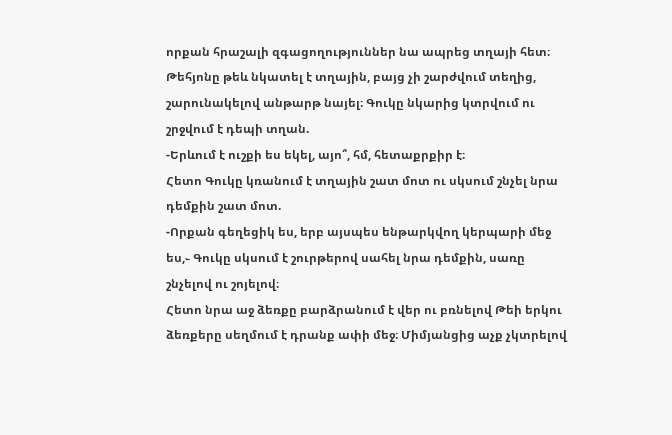որքան հրաշալի զգացողություններ նա ապրեց տղայի հետ։
Թեհյոնը թեև նկատել է տղային, բայց չի շարժվում տեղից, շարունակելով անթարթ նայել։ Գուկը նկարից կտրվում ու շրջվում է դեպի տղան.
-Երևում է ուշքի ես եկել, այո՞, հմ, հետաքրքիր է։
Հետո Գուկը կռանում է տղային շատ մոտ ու սկսում շնչել նրա դեմքին շատ մոտ.
-Որքան գեղեցիկ ես, երբ այսպես ենթարկվող կերպարի մեջ ես,֊ Գուկը սկսում է շուրթերով սահել նրա դեմքին, սառը շնչելով ու շոյելով։
Հետո նրա աջ ձեռքը բարձրանում է վեր ու բռնելով Թեի երկու ձեռքերը սեղմում է դրանք ափի մեջ։ Միմյանցից աչք չկտրելով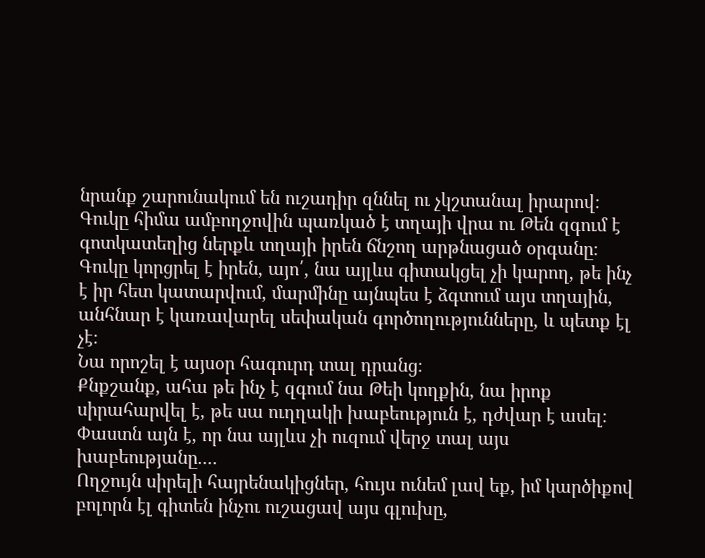նրանք շարունակում են ուշադիր զննել ու չկշտանալ իրարով։ Գուկը հիմա ամբողջովին պառկած է տղայի վրա ու Թեն զգում է գոտկատեղից ներքև տղայի իրեն ճնշող արթնացած օրգանը։
Գուկը կորցրել է իրեն, այո՛, նա այլևս գիտակցել չի կարող, թե ինչ է իր հետ կատարվում, մարմինը այնպես է ձգտում այս տղային, անհնար է կառավարել սեփական գործողությունները, և պետք էլ չէ։
Նա որոշել է այսօր հագուրդ տալ դրանց։
Քնքշանք, ահա թե ինչ է զգում նա Թեի կողքին, նա իրոք սիրահարվել է, թե սա ուղղակի խաբեություն է, դժվար է ասել։
Փաստն այն է, որ նա այլևս չի ուզում վերջ տալ այս խաբեությանը....
Ողջույն սիրելի հայրենակիցներ, հույս ունեմ լավ եք, իմ կարծիքով բոլորն էլ գիտեն ինչու ուշացավ այս գլուխը,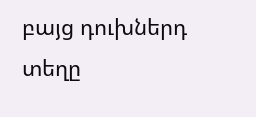բայց դուխներդ տեղը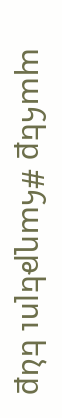պահեք #հաղթելու ենք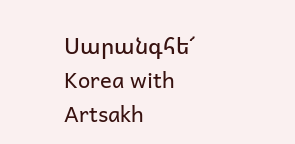Սարանգհե՜
Korea with Artsakh